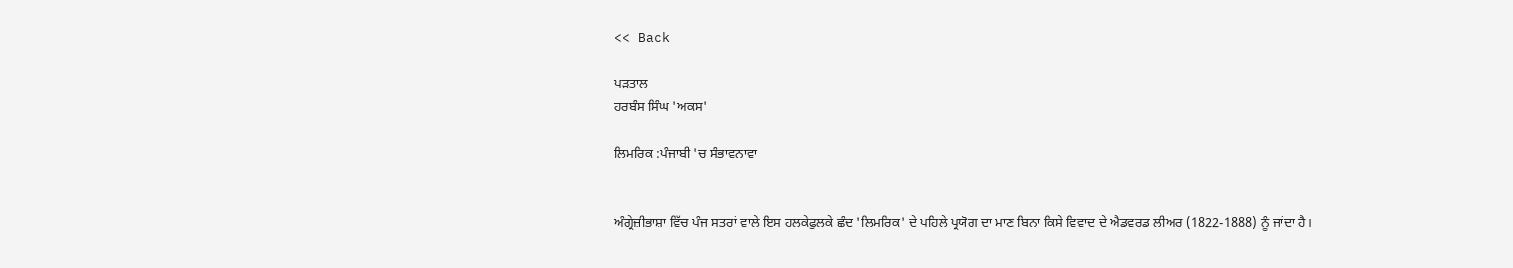<< Back

ਪੜਤਾਲ
ਹਰਬੰਸ ਸਿੰਘ 'ਅਕਸ'

ਲਿਮਰਿਕ :ਪੰਜਾਬੀ 'ਚ ਸੰਭਾਵਨਾਵਾ


ਅੰਗ੍ਰੇਜ਼ੀਭਾਸ਼ਾ ਵਿੱਚ ਪੰਜ ਸਤਰਾਂ ਵਾਲੇ ਇਸ ਹਲਕੇਫੁਲਕੇ ਛੰਦ 'ਲਿਮਰਿਕ' ਦੇ ਪਹਿਲੇ ਪ੍ਰਯੋਗ ਦਾ ਮਾਣ ਬਿਨਾ ਕਿਸੇ ਵਿਵਾਦ ਦੇ ਐਡਵਰਡ ਲੀਅਰ (1822-1888) ਨੂੰ ਜਾਂਦਾ ਹੈ।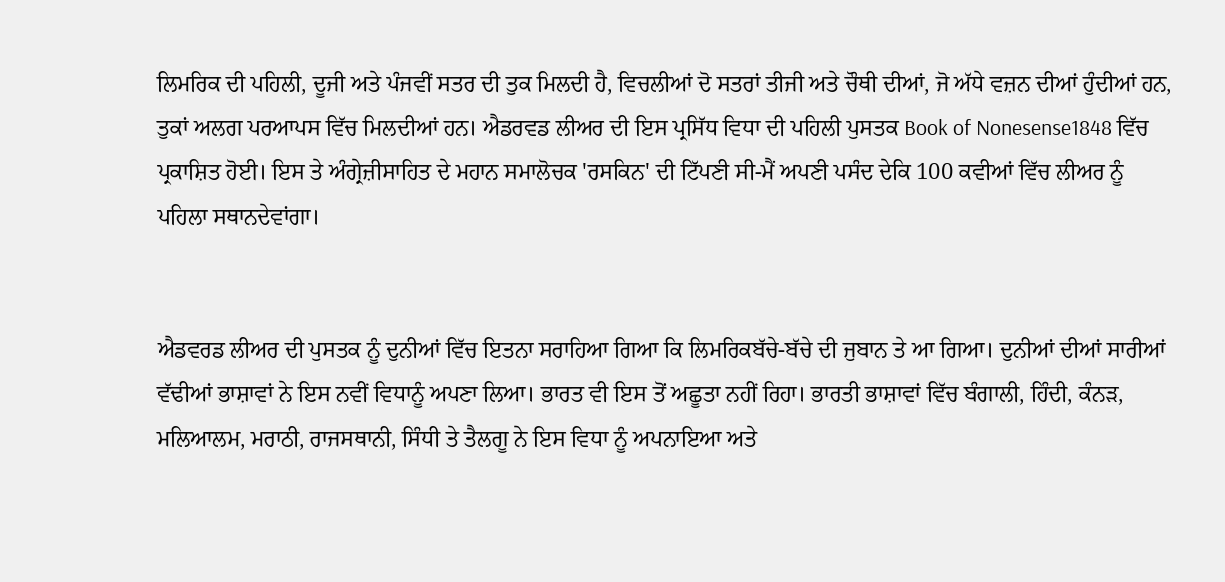ਲਿਮਰਿਕ ਦੀ ਪਹਿਲੀ, ਦੂਜੀ ਅਤੇ ਪੰਜਵੀਂ ਸਤਰ ਦੀ ਤੁਕ ਮਿਲਦੀ ਹੈ, ਵਿਚਲੀਆਂ ਦੋ ਸਤਰਾਂ ਤੀਜੀ ਅਤੇ ਚੌਥੀ ਦੀਆਂ, ਜੋ ਅੱਧੇ ਵਜ਼ਨ ਦੀਆਂ ਹੁੰਦੀਆਂ ਹਨ, ਤੁਕਾਂ ਅਲਗ ਪਰਆਪਸ ਵਿੱਚ ਮਿਲਦੀਆਂ ਹਨ। ਐਡਰਵਡ ਲੀਅਰ ਦੀ ਇਸ ਪ੍ਰਸਿੱਧ ਵਿਧਾ ਦੀ ਪਹਿਲੀ ਪੁਸਤਕ Book of Nonesense1848 ਵਿੱਚ ਪ੍ਰਕਾਸ਼ਿਤ ਹੋਈ। ਇਸ ਤੇ ਅੰਗ੍ਰੇਜ਼ੀਸਾਹਿਤ ਦੇ ਮਹਾਨ ਸਮਾਲੋਚਕ 'ਰਸਕਿਨ' ਦੀ ਟਿੱਪਣੀ ਸੀ-ਮੈਂ ਅਪਣੀ ਪਸੰਦ ਦੇਕਿ 100 ਕਵੀਆਂ ਵਿੱਚ ਲੀਅਰ ਨੂੰ ਪਹਿਲਾ ਸਥਾਨਦੇਵਾਂਗਾ।


ਐਡਵਰਡ ਲੀਅਰ ਦੀ ਪੁਸਤਕ ਨੂੰ ਦੁਨੀਆਂ ਵਿੱਚ ਇਤਨਾ ਸਰਾਹਿਆ ਗਿਆ ਕਿ ਲਿਮਰਿਕਬੱਚੇ-ਬੱਚੇ ਦੀ ਜੁਬਾਨ ਤੇ ਆ ਗਿਆ। ਦੁਨੀਆਂ ਦੀਆਂ ਸਾਰੀਆਂ ਵੱਢੀਆਂ ਭਾਸ਼ਾਵਾਂ ਨੇ ਇਸ ਨਵੀਂ ਵਿਧਾਨੂੰ ਅਪਣਾ ਲਿਆ। ਭਾਰਤ ਵੀ ਇਸ ਤੋਂ ਅਛੂਤਾ ਨਹੀਂ ਰਿਹਾ। ਭਾਰਤੀ ਭਾਸ਼ਾਵਾਂ ਵਿੱਚ ਬੰਗਾਲੀ, ਹਿੰਦੀ, ਕੰਨੜ, ਮਲਿਆਲਮ, ਮਰਾਠੀ, ਰਾਜਸਥਾਨੀ, ਸਿੰਧੀ ਤੇ ਤੈਲਗੂ ਨੇ ਇਸ ਵਿਧਾ ਨੂੰ ਅਪਨਾਇਆ ਅਤੇ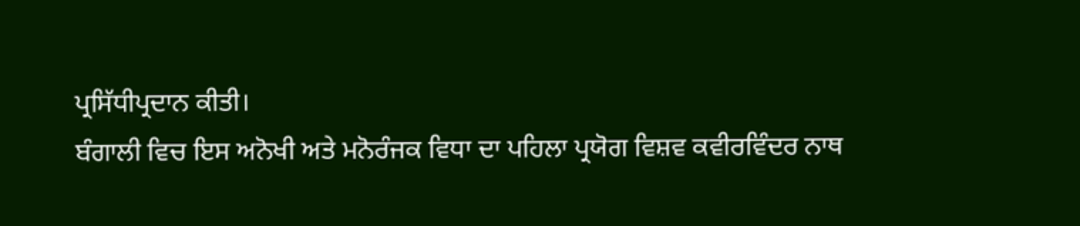ਪ੍ਰਸਿੱਧੀਪ੍ਰਦਾਨ ਕੀਤੀ।
ਬੰਗਾਲੀ ਵਿਚ ਇਸ ਅਨੋਖੀ ਅਤੇ ਮਨੋਰੰਜਕ ਵਿਧਾ ਦਾ ਪਹਿਲਾ ਪ੍ਰਯੋਗ ਵਿਸ਼ਵ ਕਵੀਰਵਿੰਦਰ ਨਾਥ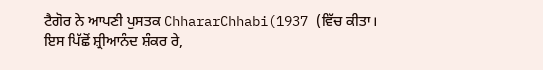ਟੈਗੋਰ ਨੇ ਆਪਣੀ ਪੁਸਤਕ ChhararChhabi(1937 (ਵਿੱਚ ਕੀਤਾ। ਇਸ ਪਿੱਛੋਂ ਸ਼੍ਰੀਆਨੰਦ ਸ਼ੰਕਰ ਰੇ,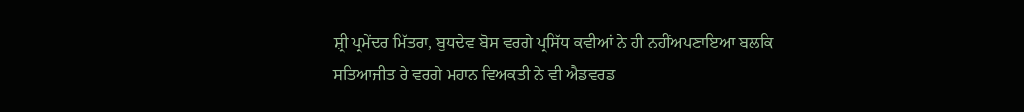ਸ਼੍ਰੀ ਪ੍ਰਮੇਂਦਰ ਮਿੱਤਰਾ, ਬੁਧਦੇਵ ਬੋਸ ਵਰਗੇ ਪ੍ਰਸਿੱਧ ਕਵੀਆਂ ਨੇ ਹੀ ਨਹੀਂਅਪਣਾਇਆ ਬਲਕਿ ਸਤਿਆਜੀਤ ਰੇ ਵਰਗੇ ਮਹਾਨ ਵਿਅਕਤੀ ਨੇ ਵੀ ਐਡਵਰਡ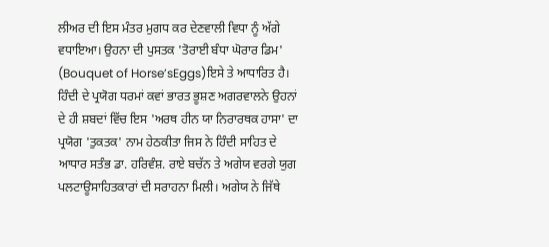ਲੀਅਰ ਦੀ ਇਸ ਮੰਤਰ ਮੁਗਧ ਕਰ ਦੇਣਵਾਲੀ ਵਿਧਾ ਨੂੰ ਅੱਗੇ ਵਧਾਇਆ। ਉਹਨਾ ਦੀ ਪੁਸਤਕ 'ਤੋਰਾਈ ਬੰਧਾ ਘੋਰਾਰ ਡਿਮ' (Bouquet of Horse’sEggs)ਇਸੇ ਤੇ ਆਧਾਰਿਤ ਹੈ।
ਹਿੰਦੀ ਦੇ ਪ੍ਰਯੋਗ ਧਰਮਾਂ ਕਵਾਂ ਭਾਰਤ ਭੂਸ਼ਣ ਅਗਰਵਾਲਨੇ ਉਹਨਾਂ ਦੇ ਹੀ ਸ਼ਬਦਾਂ ਵਿੱਚ ਇਸ 'ਅਰਥ ਹੀਨ ਯਾ ਨਿਰਾਰਥਕ ਹਾਸਾ' ਦਾ ਪ੍ਰਯੋਗ 'ਤੁਕਤਕ' ਨਾਮ ਹੇਠਕੀਤਾ ਜਿਸ ਨੇ ਹਿੰਦੀ ਸਾਹਿਤ ਦੇ ਆਧਾਰ ਸਤੰਭ ਡਾ. ਹਰਿਵੰਸ਼. ਰਾਏ ਬਚੱਨ ਤੇ ਅਗੇਯ ਵਰਗੇ ਯੁਗ ਪਲਟਾਊਸਾਹਿਤਕਾਰਾਂ ਦੀ ਸਰਾਹਨਾ ਮਿਲੀ। ਅਗੇਯ ਨੇ ਜਿੱਥੇ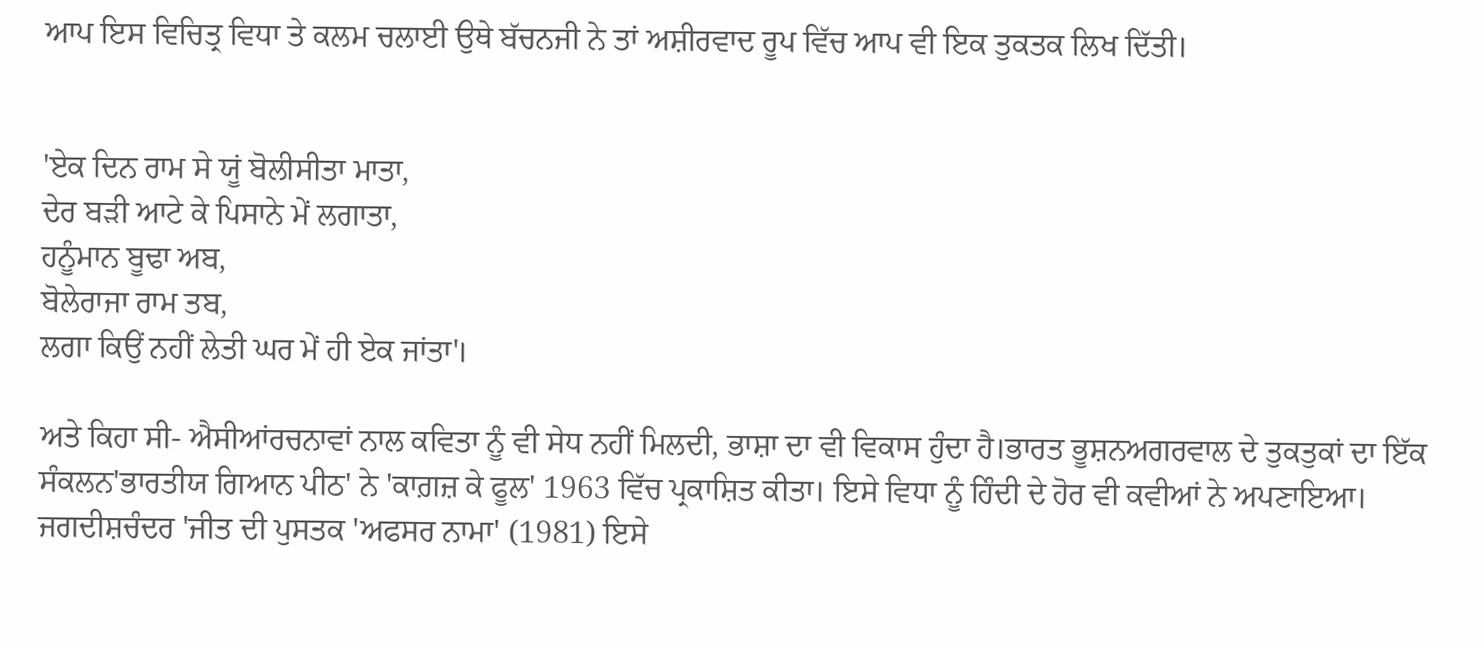ਆਪ ਇਸ ਵਿਚਿਤ੍ਰ ਵਿਧਾ ਤੇ ਕਲਮ ਚਲਾਈ ਉਥੇ ਬੱਚਨਜੀ ਨੇ ਤਾਂ ਅਸ਼ੀਰਵਾਦ ਰੂਪ ਵਿੱਚ ਆਪ ਵੀ ਇਕ ਤੁਕਤਕ ਲਿਖ ਦਿੱਤੀ।


'ਏਕ ਦਿਨ ਰਾਮ ਸੇ ਯੂਂ ਬੋਲੀਸੀਤਾ ਮਾਤਾ,
ਦੇਰ ਬੜੀ ਆਟੇ ਕੇ ਪਿਸਾਨੇ ਮੇਂ ਲਗਾਤਾ,
ਹਨੂੰਮਾਨ ਬੂਢਾ ਅਬ,
ਬੋਲੇਰਾਜਾ ਰਾਮ ਤਬ,
ਲਗਾ ਕਿਉਂ ਨਹੀਂ ਲੇਤੀ ਘਰ ਮੇਂ ਹੀ ਏਕ ਜਾਂਤਾ'।

ਅਤੇ ਕਿਹਾ ਸੀ- ਐਸੀਆਂਰਚਨਾਵਾਂ ਨਾਲ ਕਵਿਤਾ ਨੂੰ ਵੀ ਸੇਧ ਨਹੀਂ ਮਿਲਦੀ, ਭਾਸ਼ਾ ਦਾ ਵੀ ਵਿਕਾਸ ਹੁੰਦਾ ਹੈ।ਭਾਰਤ ਭੂਸ਼ਨਅਗਰਵਾਲ ਦੇ ਤੁਕਤੁਕਾਂ ਦਾ ਇੱਕ ਸੰਕਲਨ'ਭਾਰਤੀਯ ਗਿਆਨ ਪੀਠ' ਨੇ 'ਕਾਗ਼ਜ਼ ਕੇ ਫੂਲ' 1963 ਵਿੱਚ ਪ੍ਰਕਾਸ਼ਿਤ ਕੀਤਾ। ਇਸੇ ਵਿਧਾ ਨੂੰ ਹਿੰਦੀ ਦੇ ਹੋਰ ਵੀ ਕਵੀਆਂ ਨੇ ਅਪਣਾਇਆ। ਜਗਦੀਸ਼ਚੰਦਰ 'ਜੀਤ ਦੀ ਪੁਸਤਕ 'ਅਫਸਰ ਨਾਮਾ' (1981) ਇਸੇ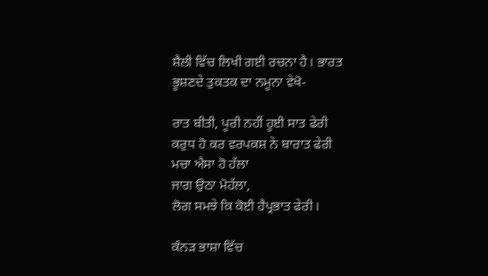ਸ਼ੈਲੀ ਵਿੱਚ ਲਿਖੀ ਗਈ ਰਚਨਾ ਹੈ। ਭਾਰਤ ਭੂਸ਼ਣਦੇ ਤੁਕਤਕ ਦਾ ਨਮੂਨਾ ਵੇਖੋ-

ਰਾਤ ਬੀਤੀ, ਪੂਰੀ ਨਹੀਂ ਹੂਈ ਸਾਤ ਫੇਰੀ
ਕਰੁਧ ਹੋ ਕਰ ਵਰਪਕਸ਼ ਨੇ ਬਾਰਾਤ ਫੇਰੀ
ਮਚਾ ਐਸਾ ਹੋ ਹੱਲਾ
ਜਾਗ ਉਠਾ ਮੋਹੱਲਾ,
ਲੋਗ ਸਮਝੇ ਕਿ ਕੋਈ ਹੈਪ੍ਰਭਾਤ ਫੇਰੀ।

ਕੰਨੜ ਭਾਸ਼ਾ ਵਿੱਚ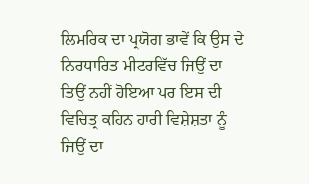ਲਿਮਰਿਕ ਦਾ ਪ੍ਰਯੋਗ ਭਾਵੇਂ ਕਿ ਉਸ ਦੇ ਨਿਰਧਾਰਿਤ ਮੀਟਰਵਿੱਚ ਜਿਉਂ ਦਾ ਤਿਉਂ ਨਹੀਂ ਹੋਇਆ ਪਰ ਇਸ ਦੀ ਵਿਚਿਤ੍ਰ ਕਹਿਨ ਹਾਰੀ ਵਿਸ਼ੇਸ਼ਤਾ ਨੂੰ ਜਿਉਂ ਦਾ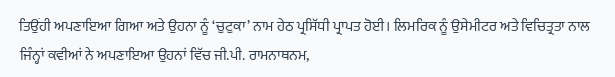ਤਿਉਂਹੀ ਅਪਣਾਇਆ ਗਿਆ ਅਤੇ ਉਹਨਾ ਨੂੰ ‘ਚੁਟੁਕਾ’ ਨਾਮ ਹੇਠ ਪ੍ਰਸਿੱਧੀ ਪ੍ਰਾਪਤ ਹੋਈ। ਲਿਮਰਿਕ ਨੂੰ ਉਸੇਮੀਟਰ ਅਤੇ ਵਿਚਿਤ੍ਰਤਾ ਨਾਲ ਜਿੰਨ੍ਹਾਂ ਕਵੀਆਂ ਨੇ ਅਪਣਾਇਆ ਉਹਨਾਂ ਵਿੱਚ ਜੀ.ਪੀ. ਰਾਮਨਾਥਨਮ,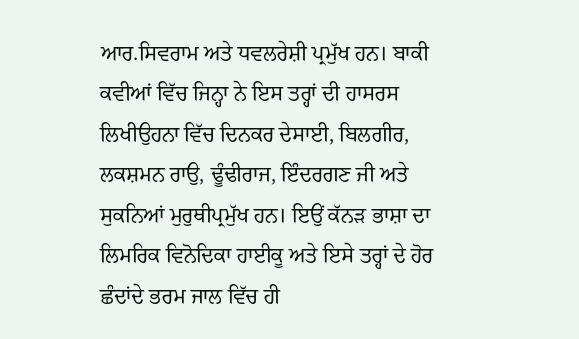ਆਰ.ਸਿਵਰਾਮ ਅਤੇ ਧਵਲਰੇਸ਼ੀ ਪ੍ਰਮੁੱਖ ਹਨ। ਬਾਕੀ ਕਵੀਆਂ ਵਿੱਚ ਜਿਨ੍ਹਾ ਨੇ ਇਸ ਤਰ੍ਹਾਂ ਦੀ ਹਾਸਰਸ ਲਿਖੀਉਹਨਾ ਵਿੱਚ ਦਿਨਕਰ ਦੇਸਾਈ, ਬਿਲਗੀਰ, ਲਕਸ਼ਮਨ ਰਾਉ, ਢੂੰਢੀਰਾਜ, ਇੰਦਰਗਣ ਜੀ ਅਤੇ ਸੁਕਨਿਆਂ ਮੁਰੁਥੀਪ੍ਰਮੁੱਖ ਹਨ। ਇਉਂ ਕੱਨੜ ਭਾਸ਼ਾ ਦਾ ਲਿਮਰਿਕ ਵਿਨੋਦਿਕਾ ਹਾਈਕੂ ਅਤੇ ਇਸੇ ਤਰ੍ਹਾਂ ਦੇ ਹੋਰ ਛੰਦਾਂਦੇ ਭਰਮ ਜਾਲ ਵਿੱਚ ਹੀ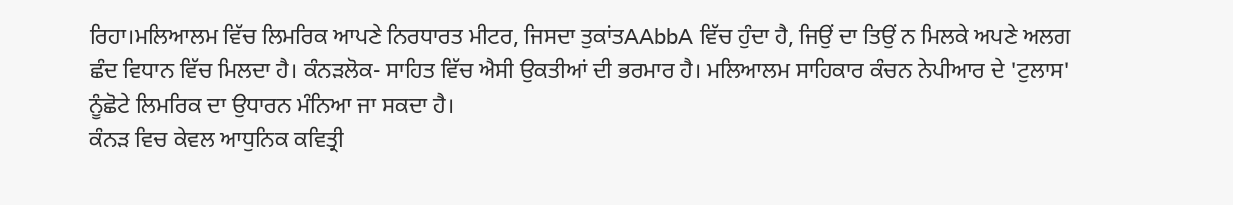ਰਿਹਾ।ਮਲਿਆਲਮ ਵਿੱਚ ਲਿਮਰਿਕ ਆਪਣੇ ਨਿਰਧਾਰਤ ਮੀਟਰ, ਜਿਸਦਾ ਤੁਕਾਂਤAAbbA ਵਿੱਚ ਹੁੰਦਾ ਹੈ, ਜਿਉਂ ਦਾ ਤਿਉਂ ਨ ਮਿਲਕੇ ਅਪਣੇ ਅਲਗ ਛੰਦ ਵਿਧਾਨ ਵਿੱਚ ਮਿਲਦਾ ਹੈ। ਕੰਨੜਲੋਕ- ਸਾਹਿਤ ਵਿੱਚ ਐਸੀ ਉਕਤੀਆਂ ਦੀ ਭਰਮਾਰ ਹੈ। ਮਲਿਆਲਮ ਸਾਹਿਕਾਰ ਕੰਚਨ ਨੇਪੀਆਰ ਦੇ 'ਟੁਲਾਸ' ਨੂੰਛੋਟੇ ਲਿਮਰਿਕ ਦਾ ਉਧਾਰਨ ਮੰਨਿਆ ਜਾ ਸਕਦਾ ਹੈ।
ਕੰਨੜ ਵਿਚ ਕੇਵਲ ਆਧੁਨਿਕ ਕਵਿਤ੍ਰੀ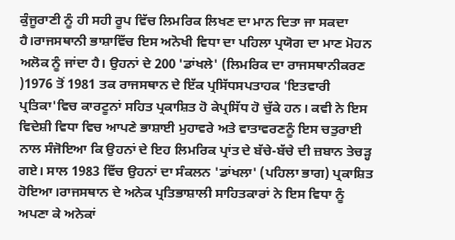ਕੁੰਜੂਰਾਣੀ ਨੂੰ ਹੀ ਸਹੀ ਰੂਪ ਵਿੱਚ ਲਿਮਰਿਕ ਲਿਖਣ ਦਾ ਮਾਨ ਦਿਤਾ ਜਾ ਸਕਦਾ ਹੈ।ਰਾਜਸਥਾਨੀ ਭਾਸ਼ਾਵਿੱਚ ਇਸ ਅਨੋਖੀ ਵਿਧਾ ਦਾ ਪਹਿਲਾ ਪ੍ਰਯੋਗ ਦਾ ਮਾਣ ਮੋਹਨ ਅਲੋਕ ਨੂੰ ਜਾਂਦਾ ਹੈ। ਉਹਨਾਂ ਦੇ 200 'ਡਾਂਖਲੇ' (ਲਿਮਰਿਕ ਦਾ ਰਾਜਸਥਾਨੀਕਰਣ )1976 ਤੋਂ 1981 ਤਕ ਰਾਜਸਥਾਨ ਦੇ ਇੱਕ ਪ੍ਰਸਿੱਧਸਪਤਾਹਕ 'ਇਤਵਾਰੀ ਪ੍ਰਤਿਕਾ'ਵਿਚ ਕਾਰਟੂਨਾਂ ਸਹਿਤ ਪ੍ਰਕਾਸ਼ਿਤ ਹੋ ਕੇਪ੍ਰਸਿੱਧ ਹੋ ਚੁੱਕੇ ਹਨ। ਕਵੀ ਨੇ ਇਸ ਵਿਦੇਸ਼ੀ ਵਿਧਾ ਵਿਚ ਆਪਣੇ ਭਾਸ਼ਾਈ ਮੁਹਾਵਰੇ ਅਤੇ ਵਾਤਾਵਰਣਨੂੰ ਇਸ ਚਤੁਰਾਈ ਨਾਲ ਸੰਜੋਇਆ ਕਿ ਉਹਨਾਂ ਦੇ ਇਹ ਲਿਮਰਿਕ ਪ੍ਰਾਂਤ ਦੇ ਬੱਚੇ-ਬੱਚੇ ਦੀ ਜ਼ਬਾਨ ਤੇਚੜ੍ਹ ਗਏ। ਸਾਲ 1983 ਵਿੱਚ ਉਹਨਾਂ ਦਾ ਸੰਕਲਨ 'ਡਾਂਖਲਾ' (ਪਹਿਲਾ ਭਾਗ) ਪ੍ਰਕਾਸ਼ਿਤ ਹੋਇਆ।ਰਾਜਸਥਾਨ ਦੇ ਅਨੇਕ ਪ੍ਰਤਿਭਾਸ਼ਾਲੀ ਸਾਹਿਤਕਾਰਾਂ ਨੇ ਇਸ ਵਿਧਾ ਨੂੰ ਅਪਣਾ ਕੇ ਅਨੇਕਾਂ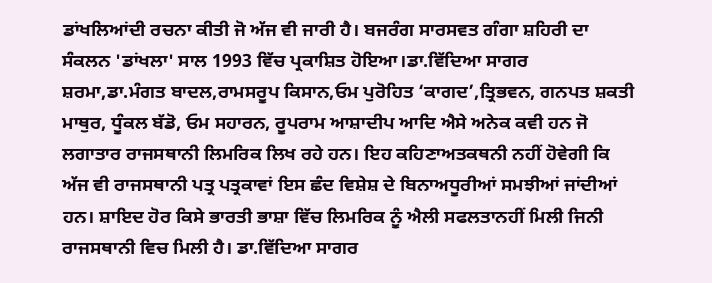ਡਾਂਖਲਿਆਂਦੀ ਰਚਨਾ ਕੀਤੀ ਜੋ ਅੱਜ ਵੀ ਜਾਰੀ ਹੈ। ਬਜਰੰਗ ਸਾਰਸਵਤ ਗੰਗਾ ਸ਼ਹਿਰੀ ਦਾ ਸੰਕਲਨ 'ਡਾਂਖਲਾ' ਸਾਲ 1993 ਵਿੱਚ ਪ੍ਰਕਾਸ਼ਿਤ ਹੋਇਆ।ਡਾ.ਵਿੱਦਿਆ ਸਾਗਰ ਸ਼ਰਮਾ,ਡਾ.ਮੰਗਤ ਬਾਦਲ,ਰਾਮਸਰੂਪ ਕਿਸਾਨ,ਓਮ ਪੁਰੋਹਿਤ ‘ਕਾਗਦ’,ਤ੍ਰਿਭਵਨ, ਗਨਪਤ ਸ਼ਕਤੀ ਮਾਥੁਰ, ਧੂੰਕਲ ਬੱਡੋ, ਓਮ ਸਹਾਰਨ, ਰੂਪਰਾਮ ਆਸ਼ਾਦੀਪ ਆਦਿ ਐਸੇ ਅਨੇਕ ਕਵੀ ਹਨ ਜੋ ਲਗਾਤਾਰ ਰਾਜਸਥਾਨੀ ਲਿਮਰਿਕ ਲਿਖ ਰਹੇ ਹਨ। ਇਹ ਕਹਿਣਾਅਤਕਥਨੀ ਨਹੀਂ ਹੋਵੇਗੀ ਕਿ ਅੱਜ ਵੀ ਰਾਜਸਥਾਨੀ ਪਤ੍ਰ ਪਤ੍ਰਕਾਵਾਂ ਇਸ ਛੰਦ ਵਿਸ਼ੇਸ਼ ਦੇ ਬਿਨਾਅਧੂਰੀਆਂ ਸਮਝੀਆਂ ਜਾਂਦੀਆਂ ਹਨ। ਸ਼ਾਇਦ ਹੋਰ ਕਿਸੇ ਭਾਰਤੀ ਭਾਸ਼ਾ ਵਿੱਚ ਲਿਮਰਿਕ ਨੂੰ ਐਲੀ ਸਫਲਤਾਨਹੀਂ ਮਿਲੀ ਜਿਨੀ ਰਾਜਸਥਾਨੀ ਵਿਚ ਮਿਲੀ ਹੈ। ਡਾ.ਵਿੱਦਿਆ ਸਾਗਰ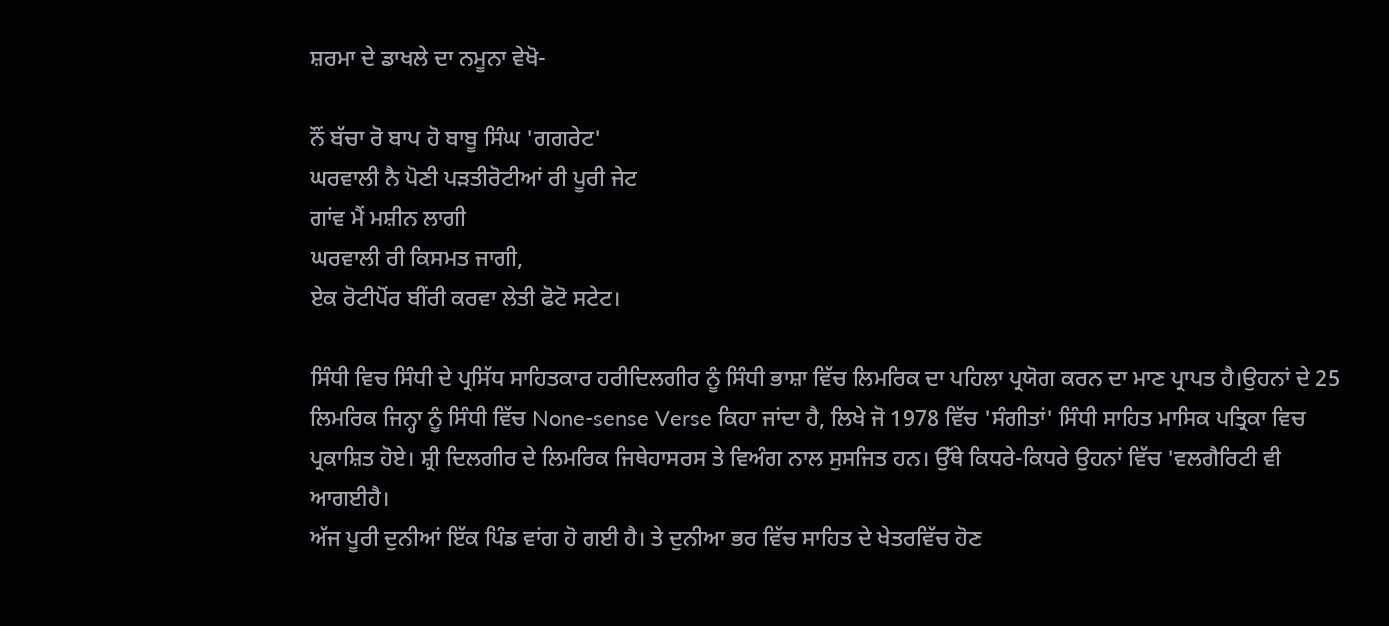ਸ਼ਰਮਾ ਦੇ ਡਾਖਲੇ ਦਾ ਨਮੂਨਾ ਵੇਖੋ-

ਨੌਂ ਬੱਚਾ ਰੋ ਬਾਪ ਹੋ ਬਾਬੂ ਸਿੰਘ 'ਗਗਰੇਟ'
ਘਰਵਾਲੀ ਨੈ ਪੋਣੀ ਪੜਤੀਰੋਟੀਆਂ ਰੀ ਪੂਰੀ ਜੇਟ
ਗਾਂਵ ਮੈਂ ਮਸ਼ੀਨ ਲਾਗੀ
ਘਰਵਾਲੀ ਰੀ ਕਿਸਮਤ ਜਾਗੀ,
ਏਕ ਰੋਟੀਪੋਂਰ ਬੀਂਰੀ ਕਰਵਾ ਲੇਤੀ ਫੋਟੋ ਸਟੇਟ।

ਸਿੰਧੀ ਵਿਚ ਸਿੰਧੀ ਦੇ ਪ੍ਰਸਿੱਧ ਸਾਹਿਤਕਾਰ ਹਰੀਦਿਲਗੀਰ ਨੂੰ ਸਿੰਧੀ ਭਾਸ਼ਾ ਵਿੱਚ ਲਿਮਰਿਕ ਦਾ ਪਹਿਲਾ ਪ੍ਰਯੋਗ ਕਰਨ ਦਾ ਮਾਣ ਪ੍ਰਾਪਤ ਹੈ।ਉਹਨਾਂ ਦੇ 25 ਲਿਮਰਿਕ ਜਿਨ੍ਹਾ ਨੂੰ ਸਿੰਧੀ ਵਿੱਚ None-sense Verse ਕਿਹਾ ਜਾਂਦਾ ਹੈ, ਲਿਖੇ ਜੋ 1978 ਵਿੱਚ 'ਸੰਗੀਤਾਂ' ਸਿੰਧੀ ਸਾਹਿਤ ਮਾਸਿਕ ਪਤ੍ਰਿਕਾ ਵਿਚ ਪ੍ਰਕਾਸ਼ਿਤ ਹੋਏ। ਸ਼੍ਰੀ ਦਿਲਗੀਰ ਦੇ ਲਿਮਰਿਕ ਜਿਥੇਹਾਸਰਸ ਤੇ ਵਿਅੰਗ ਨਾਲ ਸੁਸਜਿਤ ਹਨ। ਉੱਥੇ ਕਿਧਰੇ-ਕਿਧਰੇ ਉਹਨਾਂ ਵਿੱਚ 'ਵਲਗੈਰਿਟੀ ਵੀ ਆਗਈਹੈ।
ਅੱਜ ਪੂਰੀ ਦੁਨੀਆਂ ਇੱਕ ਪਿੰਡ ਵਾਂਗ ਹੋ ਗਈ ਹੈ। ਤੇ ਦੁਨੀਆ ਭਰ ਵਿੱਚ ਸਾਹਿਤ ਦੇ ਖੇਤਰਵਿੱਚ ਹੋਣ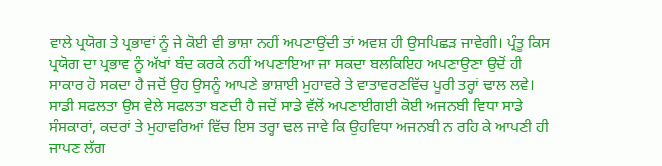ਵਾਲੇ ਪ੍ਰਯੋਗ ਤੇ ਪ੍ਰਭਾਵਾਂ ਨੂੰ ਜੇ ਕੋਈ ਵੀ ਭਾਸ਼ਾ ਨਹੀਂ ਅਪਣਾਉਂਦੀ ਤਾਂ ਅਵਸ਼ ਹੀ ਉਸਪਿਛੜ ਜਾਵੇਗੀ। ਪ੍ਰੰਤੂ ਕਿਸ ਪ੍ਰਯੋਗ ਦਾ ਪ੍ਰਭਾਵ ਨੂੰ ਅੱਖਾਂ ਬੰਦ ਕਰਕੇ ਨਹੀਂ ਅਪਣਾਇਆ ਜਾ ਸਕਦਾ ਬਲਕਿਇਹ ਅਪਣਾਉਣਾ ਉਦੋਂ ਹੀ ਸਾਕਾਰ ਹੋ ਸਕਦਾ ਹੈ ਜਦੋਂ ਉਹ ਉਸਨੂੰ ਆਪਣੇ ਭਾਸ਼ਾਈ ਮੁਹਾਵਰੇ ਤੇ ਵਾਤਾਵਰਣਵਿੱਚ ਪੂਰੀ ਤਰ੍ਹਾਂ ਢਾਲ ਲਵੇ। ਸਾਡੀ ਸਫਲਤਾ ਉਸ ਵੇਲੇ ਸਫਲਤਾ ਬਣਦੀ ਹੈ ਜਦੋਂ ਸਾਡੇ ਵੱਲੋਂ ਅਪਣਾਈਗਈ ਕੋਈ ਅਜਨਬੀ ਵਿਧਾ ਸਾਡੇ ਸੰਸਕਾਰਾਂ, ਕਦਰਾਂ ਤੇ ਮੁਹਾਵਰਿਆਂ ਵਿੱਚ ਇਸ ਤਰ੍ਹਾ ਢਲ ਜਾਵੇ ਕਿ ਉਹਵਿਧਾ ਅਜਨਬੀ ਨ ਰਹਿ ਕੇ ਆਪਣੀ ਹੀ ਜਾਪਣ ਲੱਗ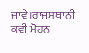ਜਾਵੇ।ਰਾਜਸਥਾਨੀ ਕਵੀ ਮੋਹਨ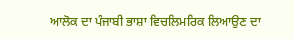ਆਲੋਕ ਦਾ ਪੰਜਾਬੀ ਭਾਸ਼ਾ ਵਿਚਲਿਮਰਿਕ ਲਿਆਉਣ ਦਾ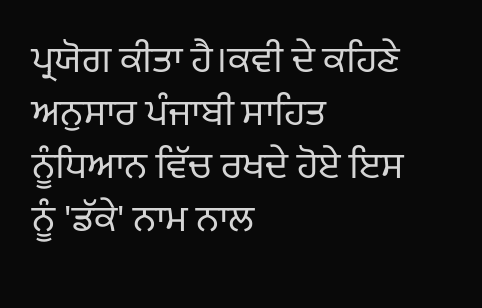ਪ੍ਰਯੋਗ ਕੀਤਾ ਹੈ।ਕਵੀ ਦੇ ਕਹਿਣੇ ਅਨੁਸਾਰ ਪੰਜਾਬੀ ਸਾਹਿਤ ਨੂੰਧਿਆਨ ਵਿੱਚ ਰਖਦੇ ਹੋਏ ਇਸ ਨੂੰ 'ਡੱਕੇ' ਨਾਮ ਨਾਲ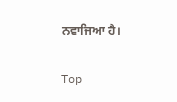ਨਵਾਜਿਆ ਹੈ।

Top